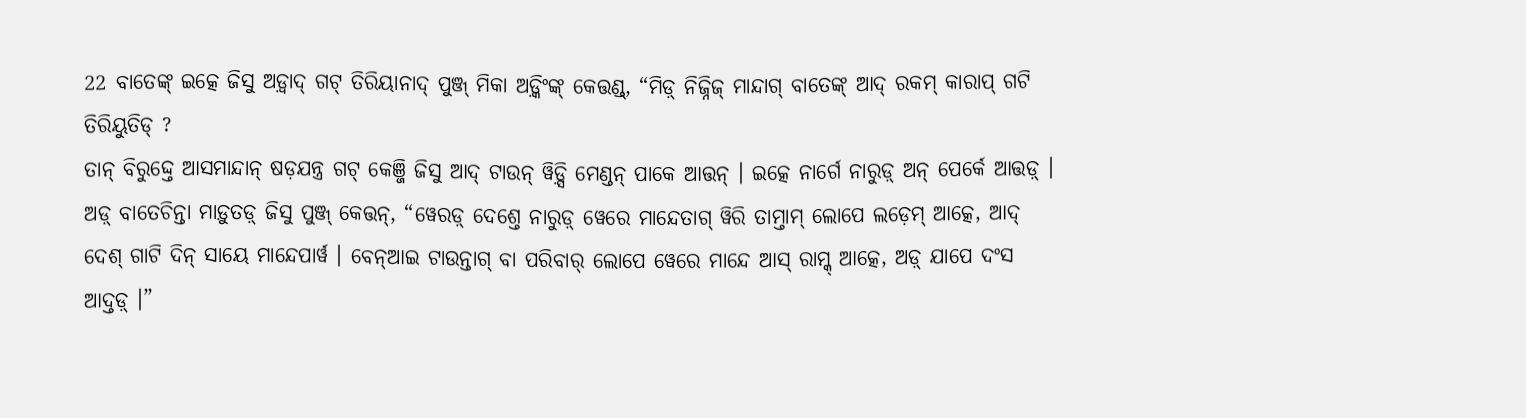22 ବାତେଙ୍କ୍ ଇତ୍କେ ଜିସୁ ଅଡ଼୍ୱାଦ୍ ଗଟ୍ ତିରିୟାନାଦ୍ ପୁଞ୍ଜ୍ ମିକା ଅଡ଼୍କିଂଙ୍କ୍ କେତ୍ତଣ୍ଡ୍, “ମିଡ଼୍ ନିଜ୍ନିଜ୍ ମାନ୍ଦାଗ୍ ବାତେଙ୍କ୍ ଆଦ୍ ରକମ୍ କାରାପ୍ ଗଟି ତିରିୟୁତିଡ୍ ?
ତାନ୍ ବିରୁଦ୍ଦ୍ତେ ଆସମାନ୍ଦାନ୍ ଷଡ଼ଯନ୍ତ୍ର ଗଟ୍ କେଞ୍ଜି ଜିସୁ ଆଦ୍ ଟାଉନ୍ ୱିଡ଼୍ସି ମେଣ୍ଡନ୍ ପାକେ ଆତ୍ତନ୍ । ଇତ୍କେ ନାର୍ଗେ ନାରୁଡ଼୍ ଅନ୍ ପେର୍କେ ଆତ୍ତଡ଼୍ ।
ଅଡ଼୍ ବାତେଚିନ୍ତା ମାଡ଼ୁତଡ଼୍ ଜିସୁ ପୁଞ୍ଜ୍ କେତ୍ତନ୍, “ୱେରଡ଼୍ ଦେଶ୍ତେ ନାରୁଡ଼୍ ୱେରେ ମାନ୍ଦେତାଗ୍ ୱିରି ତାମ୍ତାମ୍ ଲୋପେ ଲଡ଼େମ୍ ଆତ୍କେ, ଆଦ୍ ଦେଶ୍ ଗାଟି ଦିନ୍ ସାୟେ ମାନ୍ଦେପାର୍ୱ । ବେନ୍ଆଇ ଟାଉନ୍ତାଗ୍ ବା ପରିବାର୍ ଲୋପେ ୱେରେ ମାନ୍ଦେ ଆସ୍ ରାମ୍କ୍ ଆତ୍କେ, ଅଡ଼୍ ଯାପେ ଦଂସ ଆଦ୍ତଡ଼୍ ।”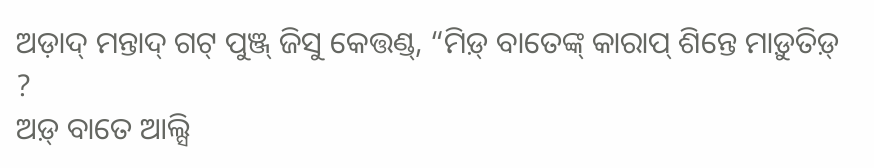ଅଡ଼ାଦ୍ ମନ୍ତାଦ୍ ଗଟ୍ ପୁଞ୍ଜ୍ ଜିସୁ କେତ୍ତଣ୍ଡ୍, “ମିଡ଼୍ ବାତେଙ୍କ୍ କାରାପ୍ ଶିନ୍ତେ ମାଡ଼ୁତିଡ଼୍ ?
ଅଡ଼୍ ବାତେ ଆଲ୍ସି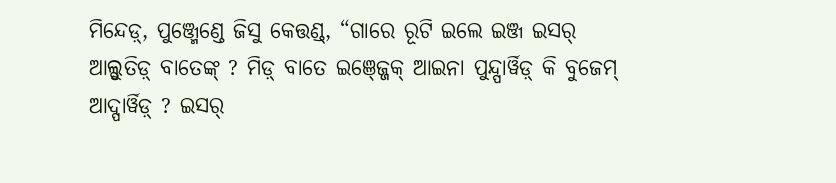ମିନ୍ଦେଡ଼୍, ପୁଞ୍ଜ୍ମେଣ୍ଡେ ଜିସୁ କେତ୍ତଣ୍ଡ୍, “ଗାରେ ରୂଟି ଇଲେ ଇଞ୍ଜ ଇସର୍ ଆଲ୍ସୁତିଡ଼୍ ବାତେଙ୍କ୍ ? ମିଡ଼୍ ବାତେ ଇଞ୍ଜ୍ଜେକ୍ ଆଇନା ପୁନ୍ଦ୍ପାର୍ୱିଡ଼୍ କି ବୁଜେମ୍ ଆଦ୍ପାର୍ୱିଡ଼୍ ? ଇସର୍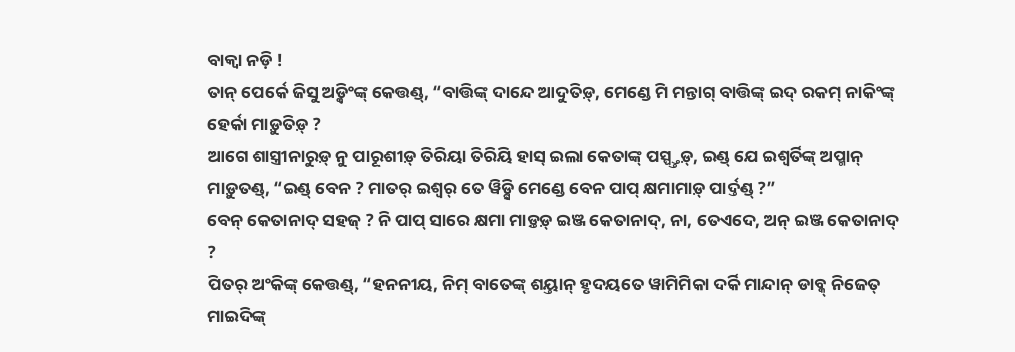ବାକ୍ୱା ନଡ଼ି !
ତାନ୍ ପେର୍କେ ଜିସୁ ଅଡ଼୍କିଂଙ୍କ୍ କେତ୍ତଣ୍ଡ୍, “ବାତ୍ତିଙ୍କ୍ ଦାନ୍ଦେ ଆଦୁତିଡ଼୍, ମେଣ୍ଡେ ମି ମନ୍ତାଗ୍ ବାତ୍ତିଙ୍କ୍ ଇଦ୍ ରକମ୍ ନାକିଂଙ୍କ୍ ହେର୍କା ମାଡ଼ୁତିଡ଼୍ ?
ଆଗେ ଶାସ୍ତ୍ରୀନାରୁଡ଼୍ ନୁ ପାରୂଶୀଡ଼୍ ତିରିୟା ତିରିୟି ହାସ୍ ଇଲା କେତାଙ୍କ୍ ପସ୍ପ୍ତ୍ତଡ଼୍, ଇଣ୍ଡ୍ ଯେ ଇଶ୍ୱର୍ତିଙ୍କ୍ ଅପ୍ମାନ୍ ମାଡ଼ୁତଣ୍ଡ୍, “ଇଣ୍ଡ୍ ବେନ ? ମାତର୍ ଇଶ୍ୱର୍ ତେ ୱିଡ଼୍ସି ମେଣ୍ଡେ ବେନ ପାପ୍ କ୍ଷମାମାଡ଼୍ ପାର୍ଦ୍ତଣ୍ଡ୍ ?”
ବେନ୍ କେତାନାଦ୍ ସହଜ୍ ? ନି ପାପ୍ ସାରେ କ୍ଷମା ମାଡ଼୍ତଡ଼୍ ଇଞ୍ଜ କେତାନାଦ୍, ନା, ତେଏଦେ, ଅନ୍ ଇଞ୍ଜ କେତାନାଦ୍ ?
ପିତର୍ ଅଂକିଙ୍କ୍ କେତ୍ତଣ୍ଡ୍, “ହନନୀୟ, ନିମ୍ ବାତେଙ୍କ୍ ଶୟ୍ତାନ୍ ହୃଦୟତେ ୱାମିମିକା ଦର୍କି ମାନ୍ଦାନ୍ ଡାବ୍କ୍ ନିଜେତ୍ ମାଇଦିଙ୍କ୍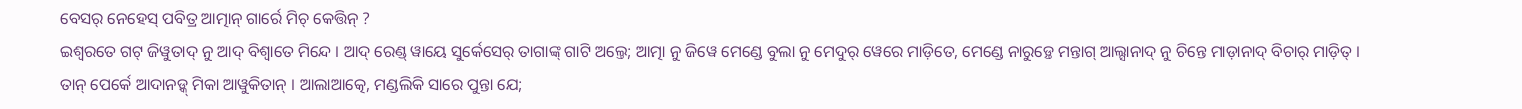ବେସର୍ ନେହେସ୍ ପବିତ୍ର ଆତ୍ମାନ୍ ଗାର୍ରେ ମିଚ୍ କେତ୍ତିନ୍ ?
ଇଶ୍ୱରତେ ଗଟ୍ ଜିୱୁତାଦ୍ ନୁ ଆଦ୍ ବିଶ୍ୱାତେ ମିନ୍ଦେ । ଆଦ୍ ରେଣ୍ଡ୍ ୱାୟେ ସୁର୍କେସେର୍ ତାଗାଙ୍କ୍ ଗାଟି ଅଲ୍ତେ; ଆତ୍ମା ନୁ ଜିୱେ ମେଣ୍ଡେ ବୁଲା ନୁ ମେଦୁର୍ ୱେରେ ମାଡ଼ିତେ, ମେଣ୍ଡେ ନାରୁଡ଼୍ତେ ମନ୍ତାଗ୍ ଆଲ୍ସାନାଦ୍ ନୁ ଚିନ୍ତେ ମାଡ଼ାନାଦ୍ ବିଚାର୍ ମାଡ଼ିତ୍ ।
ତାନ୍ ପେର୍କେ ଆଦାନଡ଼୍କ୍ ମିକା ଆୱୁକିତାନ୍ । ଆଲାଆତ୍କେ, ମଣ୍ଡଲିକି ସାରେ ପୁନ୍ତା ଯେ;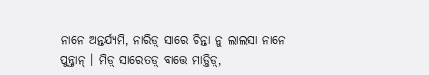ନାନେ ଅନ୍ତର୍ଯ୍ୟମି, ନାରିଡ଼୍ ସାରେ ଚିନ୍ତା ନୁ ଲାଲସା ନାନେ ପୁନ୍ନ୍ତାନ୍ । ମିଡ଼୍ ସାରେତଡ଼୍ ବାତ୍ତେ ମାଡ଼୍ତିଡ଼୍,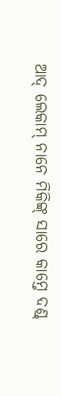ଆଦ୍ ଲେକାମ୍ ନାନେ ମିକିଙ୍କ୍ ସାରେ କାମ୍ତେ ଦଣ୍ଡ୍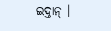ଇଦ୍ତାନ୍ ।